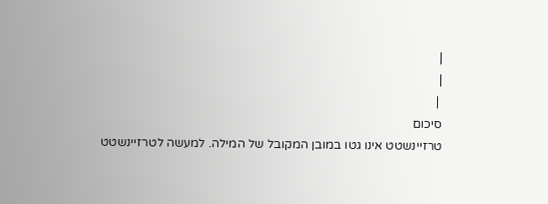|
|
 |
סיכום
טרזיינשטט אינו גטו במובן המקובל של המילה. למעשה לטרזיינשטט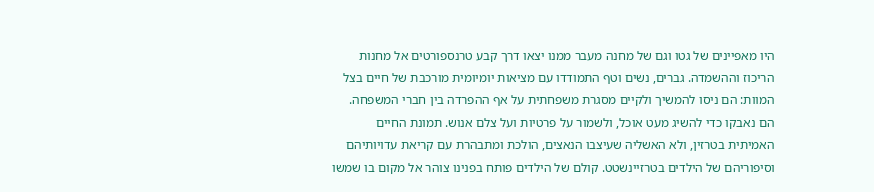היו מאפיינים של גטו וגם של מחנה מעבר ממנו יצאו דרך קבע טרנספורטים אל מחנות הריכוז וההשמדה. גברים, נשים וטף התמודדו עם מציאות יומיומית מורכבת של חיים בצל המוות: הם ניסו להמשיך ולקיים מסגרת משפחתית על אף ההפרדה בין חברי המשפחה. הם נאבקו כדי להשיג מעט אוכל, ולשמור על פרטיות ועל צלם אנוש. תמונת החיים האמיתית בטרזין, ולא האשליה שעיצבו הנאצים, הולכת ומתבהרת עם קריאת עדויותיהם וסיפוריהם של הילדים בטרזיינשטט. קולם של הילדים פותח בפנינו צוהר אל מקום בו שמשו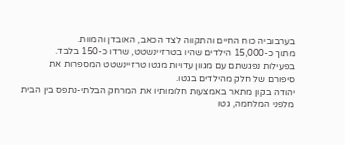בערבוביה כוח החיים והתקווה לצד הכאב, האובדן והמוות.
מתוך כ-15,000 הילדים שהיו בטרזיינשטט, שרדו כ-150 בלבד.
בפעילות נפגשתם עם מגוון עדויות מגטו טרזיינשטט המספרות את סיפורם של חלק מהילדים בגטו.
יהודה בקון מתאר באמצעות חלומותיו את המרחק הבלתי-נתפס בין הבית מלפני המלחמה, גטו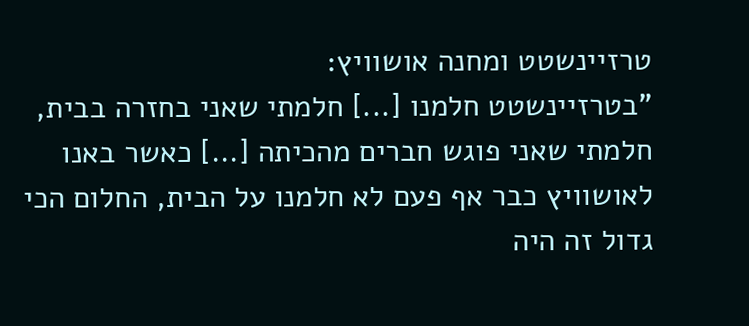טרזיינשטט ומחנה אושוויץ:
"בטרזיינשטט חלמנו [...] חלמתי שאני בחזרה בבית, חלמתי שאני פוגש חברים מהכיתה [...] כאשר באנו לאושוויץ כבר אף פעם לא חלמנו על הבית, החלום הכי גדול זה היה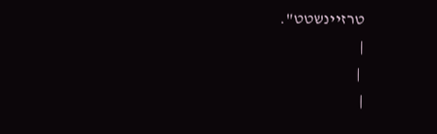טרזיינשטט".
|
 |
|